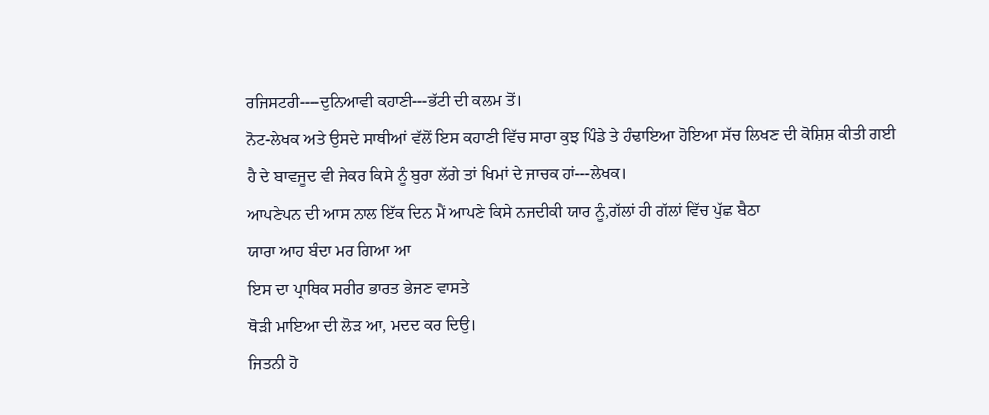ਰਜਿਸਟਰੀ----ਦੁਨਿਆਵੀ ਕਹਾਣੀ---ਭੱਟੀ ਦੀ ਕਲਮ ਤੋਂ।
ਨੋਟ-ਲੇਖਕ ਅਤੇ ਉਸਦੇ ਸਾਥੀਆਂ ਵੱਲੋਂ ਇਸ ਕਹਾਣੀ ਵਿੱਚ ਸਾਰਾ ਕੁਝ ਪਿੰਡੇ ਤੇ ਹੰਢਾਇਆ ਹੋਇਆ ਸੱਚ ਲਿਖਣ ਦੀ ਕੋਸ਼ਿਸ਼ ਕੀਤੀ ਗਈ ਹੈ ਦੇ ਬਾਵਜੂਦ ਵੀ ਜੇਕਰ ਕਿਸੇ ਨੂੰ ਬੁਰਾ ਲੱਗੇ ਤਾਂ ਖਿਮਾਂ ਦੇ ਜਾਚਕ ਹਾਂ---ਲੇਖਕ।
ਆਪਣੇਪਨ ਦੀ ਆਸ ਨਾਲ ਇੱਕ ਦਿਨ ਮੈਂ ਆਪਣੇ ਕਿਸੇ ਨਜਦੀਕੀ ਯਾਰ ਨੂੰ,ਗੱਲਾਂ ਹੀ ਗੱਲਾਂ ਵਿੱਚ ਪੁੱਛ ਬੈਠਾ
ਯਾਰਾ ਆਹ ਬੰਦਾ ਮਰ ਗਿਆ ਆ
ਇਸ ਦਾ ਪ੍ਰਾਥਿਕ ਸਰੀਰ ਭਾਰਤ ਭੇਜਣ ਵਾਸਤੇ
ਥੋੜੀ ਮਾਇਆ ਦੀ ਲੋੜ ਆ, ਮਦਦ ਕਰ ਦਿਉ।
ਜਿਤਨੀ ਹੋ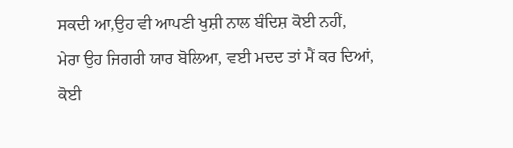ਸਕਦੀ ਆ,ਉਹ ਵੀ ਆਪਣੀ ਖੁਸ਼ੀ ਨਾਲ ਬੰਦਿਸ਼ ਕੋਈ ਨਹੀਂ,
ਮੇਰਾ ਉਹ ਜਿਗਰੀ ਯਾਰ ਬੋਲਿਆ, ਵਈ ਮਦਦ ਤਾਂ ਮੈਂ ਕਰ ਦਿਆਂ, ਕੋਈ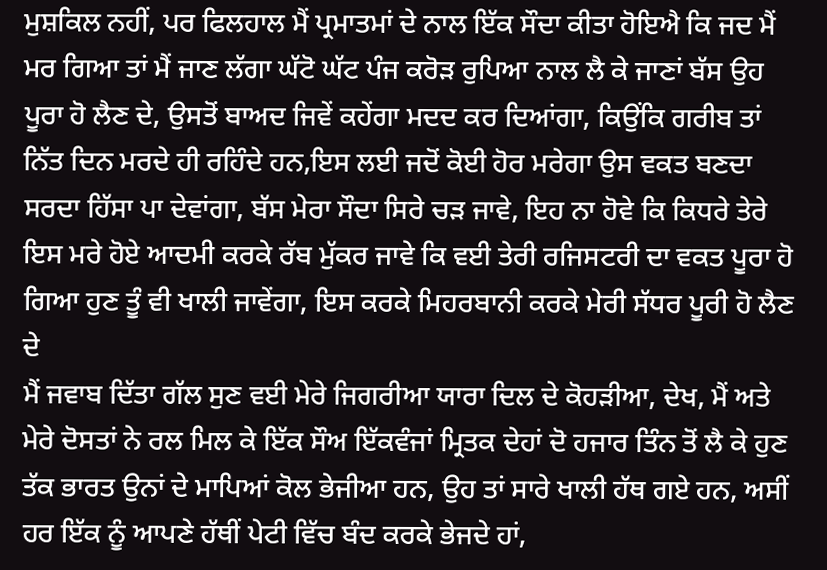ਮੁਸ਼ਕਿਲ ਨਹੀਂ, ਪਰ ਫਿਲਹਾਲ ਮੈਂ ਪ੍ਰਮਾਤਮਾਂ ਦੇ ਨਾਲ ਇੱਕ ਸੌਦਾ ਕੀਤਾ ਹੋਇਐ ਕਿ ਜਦ ਮੈਂ ਮਰ ਗਿਆ ਤਾਂ ਮੈਂ ਜਾਣ ਲੱਗਾ ਘੱਟੋ ਘੱਟ ਪੰਜ ਕਰੋੜ ਰੁਪਿਆ ਨਾਲ ਲੈ ਕੇ ਜਾਣਾਂ ਬੱਸ ਉਹ ਪੂਰਾ ਹੋ ਲੈਣ ਦੇ, ਉਸਤੋਂ ਬਾਅਦ ਜਿਵੇਂ ਕਹੇਂਗਾ ਮਦਦ ਕਰ ਦਿਆਂਗਾ, ਕਿਉਂਕਿ ਗਰੀਬ ਤਾਂ ਨਿੱਤ ਦਿਨ ਮਰਦੇ ਹੀ ਰਹਿੰਦੇ ਹਨ,ਇਸ ਲਈ ਜਦੋਂ ਕੋਈ ਹੋਰ ਮਰੇਗਾ ਉਸ ਵਕਤ ਬਣਦਾ ਸਰਦਾ ਹਿੱਸਾ ਪਾ ਦੇਵਾਂਗਾ, ਬੱਸ ਮੇਰਾ ਸੌਦਾ ਸਿਰੇ ਚੜ ਜਾਵੇ, ਇਹ ਨਾ ਹੋਵੇ ਕਿ ਕਿਧਰੇ ਤੇਰੇ ਇਸ ਮਰੇ ਹੋਏ ਆਦਮੀ ਕਰਕੇ ਰੱਬ ਮੁੱਕਰ ਜਾਵੇ ਕਿ ਵਈ ਤੇਰੀ ਰਜਿਸਟਰੀ ਦਾ ਵਕਤ ਪੂਰਾ ਹੋ ਗਿਆ ਹੁਣ ਤੂੰ ਵੀ ਖਾਲੀ ਜਾਵੇਂਗਾ, ਇਸ ਕਰਕੇ ਮਿਹਰਬਾਨੀ ਕਰਕੇ ਮੇਰੀ ਸੱਧਰ ਪੂਰੀ ਹੋ ਲੈਣ ਦੇ
ਮੈਂ ਜਵਾਬ ਦਿੱਤਾ ਗੱਲ ਸੁਣ ਵਈ ਮੇਰੇ ਜਿਗਰੀਆ ਯਾਰਾ ਦਿਲ ਦੇ ਕੋਹੜੀਆ, ਦੇਖ, ਮੈਂ ਅਤੇ ਮੇਰੇ ਦੋਸਤਾਂ ਨੇ ਰਲ ਮਿਲ ਕੇ ਇੱਕ ਸੌਅ ਇੱਕਵੰਜਾਂ ਮ੍ਰਿਤਕ ਦੇਹਾਂ ਦੋ ਹਜਾਰ ਤਿੰਨ ਤੋਂ ਲੈ ਕੇ ਹੁਣ ਤੱਕ ਭਾਰਤ ਉਨਾਂ ਦੇ ਮਾਪਿਆਂ ਕੋਲ ਭੇਜੀਆ ਹਨ, ਉਹ ਤਾਂ ਸਾਰੇ ਖਾਲੀ ਹੱਥ ਗਏ ਹਨ, ਅਸੀਂ ਹਰ ਇੱਕ ਨੂੰ ਆਪਣੇ ਹੱਥੀਂ ਪੇਟੀ ਵਿੱਚ ਬੰਦ ਕਰਕੇ ਭੇਜਦੇ ਹਾਂ,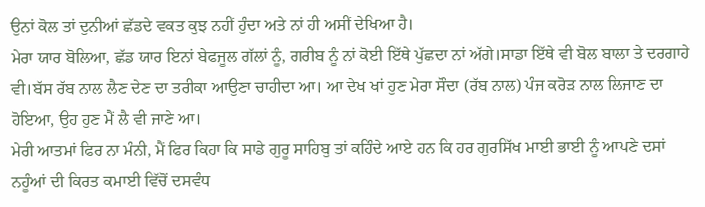ਉਨਾਂ ਕੋਲ ਤਾਂ ਦੁਨੀਆਂ ਛੱਡਦੇ ਵਕਤ ਕੁਝ ਨਹੀਂ ਹੁੰਦਾ ਅਤੇ ਨਾਂ ਹੀ ਅਸੀਂ ਦੇਖਿਆ ਹੈ।
ਮੇਰਾ ਯਾਰ ਬੋਲਿਆ, ਛੱਡ ਯਾਰ ਇਨਾਂ ਬੇਫਜੂਲ ਗੱਲਾਂ ਨੂੰ, ਗਰੀਬ ਨੂੰ ਨਾਂ ਕੋਈ ਇੱਥੇ ਪੁੱਛਦਾ ਨਾਂ ਅੱਗੇ।ਸਾਡਾ ਇੱਥੇ ਵੀ ਬੋਲ ਬਾਲਾ ਤੇ ਦਰਗਾਹੇ ਵੀ।ਬੱਸ ਰੱਬ ਨਾਲ ਲੈਣ ਦੇਣ ਦਾ ਤਰੀਕਾ ਆਉਣਾ ਚਾਹੀਦਾ ਆ। ਆ ਦੇਖ ਖਾਂ ਹੁਣ ਮੇਰਾ ਸੌਦਾ (ਰੱਬ ਨਾਲ) ਪੰਜ ਕਰੋੜ ਨਾਲ ਲਿਜਾਣ ਦਾ ਹੋਇਆ, ਉਹ ਹੁਣ ਮੈਂ ਲੈ ਵੀ ਜਾਣੇ ਆ।
ਮੇਰੀ ਆਤਮਾਂ ਫਿਰ ਨਾ ਮੰਨੀ, ਮੈਂ ਫਿਰ ਕਿਹਾ ਕਿ ਸਾਡੇ ਗੁਰੂ ਸਾਹਿਬੁ ਤਾਂ ਕਹਿੰਦੇ ਆਏ ਹਨ ਕਿ ਹਰ ਗੁਰਸਿੱਖ ਮਾਈ ਭਾਈ ਨੂੰ ਆਪਣੇ ਦਸਾਂ ਨਹੂੰਆਂ ਦੀ ਕਿਰਤ ਕਮਾਈ ਵਿੱਚੋਂ ਦਸਵੰਧ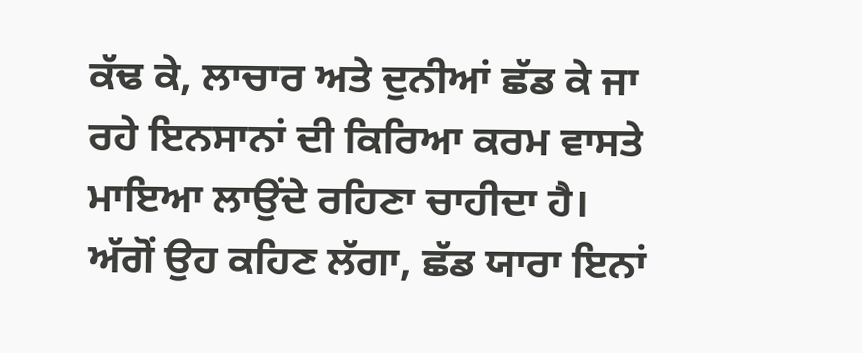ਕੱਢ ਕੇ, ਲਾਚਾਰ ਅਤੇ ਦੁਨੀਆਂ ਛੱਡ ਕੇ ਜਾ ਰਹੇ ਇਨਸਾਨਾਂ ਦੀ ਕਿਰਿਆ ਕਰਮ ਵਾਸਤੇ ਮਾਇਆ ਲਾਉਂਦੇ ਰਹਿਣਾ ਚਾਹੀਦਾ ਹੈ।
ਅੱਗੋਂ ਉਹ ਕਹਿਣ ਲੱਗਾ, ਛੱਡ ਯਾਰਾ ਇਨਾਂ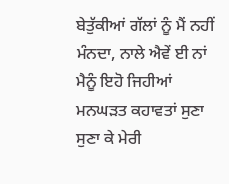ਬੇਤੁੱਕੀਆਂ ਗੱਲਾਂ ਨੂੰ ਮੈਂ ਨਹੀਂ ਮੰਨਦਾ, ਨਾਲੇ ਐਵੇਂ ਈ ਨਾਂ ਮੈਨੂੰ ਇਹੋ ਜਿਹੀਆਂ ਮਨਘੜਤ ਕਹਾਵਤਾਂ ਸੁਣਾ ਸੁਣਾ ਕੇ ਮੇਰੀ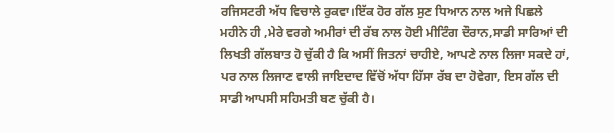ਰਜਿਸਟਰੀ ਅੱਧ ਵਿਚਾਲੇ ਰੁਕਵਾ।ਇੱਕ ਹੋਰ ਗੱਲ ਸੁਣ ਧਿਆਨ ਨਾਲ ਅਜੇ ਪਿਛਲੇ ਮਹੀਨੇ ਹੀ ,ਮੇਰੇ ਵਰਗੇ ਅਮੀਰਾਂ ਦੀ ਰੱਬ ਨਾਲ ਹੋਈ ਮੀਟਿੰਗ ਦੌਰਾਨ,ਸਾਡੀ ਸਾਰਿਆਂ ਦੀ ਲਿਖਤੀ ਗੱਲਬਾਤ ਹੋ ਚੁੱਕੀ ਹੈ ਕਿ ਅਸੀਂ ਜਿਤਨਾਂ ਚਾਹੀਏ, ਆਪਣੇ ਨਾਲ ਲਿਜਾ ਸਕਦੇ ਹਾਂ, ਪਰ ਨਾਲ ਲਿਜਾਣ ਵਾਲੀ ਜਾਇਦਾਦ ਵਿੱਚੋਂ ਅੱਧਾ ਹਿੱਸਾ ਰੱਬ ਦਾ ਹੋਵੇਗਾ, ਇਸ ਗੱਲ ਦੀ ਸਾਡੀ ਆਪਸੀ ਸਹਿਮਤੀ ਬਣ ਚੁੱਕੀ ਹੈ।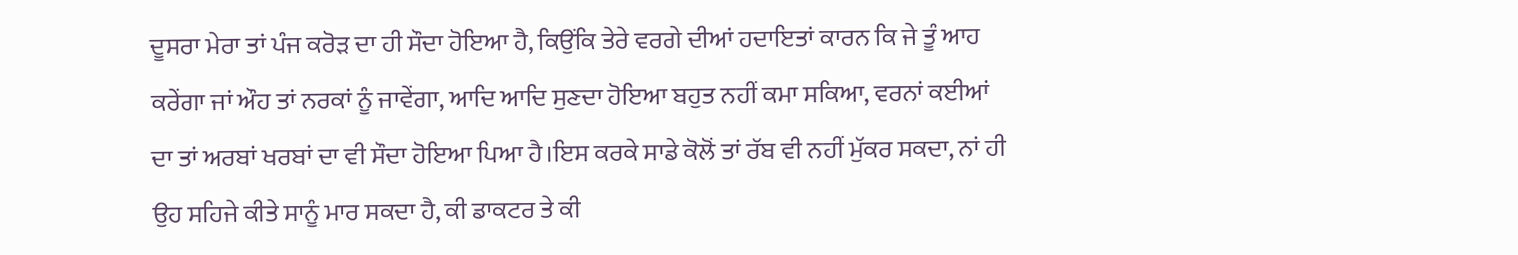ਦੂਸਰਾ ਮੇਰਾ ਤਾਂ ਪੰਜ ਕਰੋੜ ਦਾ ਹੀ ਸੌਦਾ ਹੋਇਆ ਹੈ, ਕਿਉਂਕਿ ਤੇਰੇ ਵਰਗੇ ਦੀਆਂ ਹਦਾਇਤਾਂ ਕਾਰਨ ਕਿ ਜੇ ਤੂੰ ਆਹ ਕਰੇਂਗਾ ਜਾਂ ਔਹ ਤਾਂ ਨਰਕਾਂ ਨੂੰ ਜਾਵੇਂਗਾ, ਆਦਿ ਆਦਿ ਸੁਣਦਾ ਹੋਇਆ ਬਹੁਤ ਨਹੀਂ ਕਮਾ ਸਕਿਆ, ਵਰਨਾਂ ਕਈਆਂ ਦਾ ਤਾਂ ਅਰਬਾਂ ਖਰਬਾਂ ਦਾ ਵੀ ਸੌਦਾ ਹੋਇਆ ਪਿਆ ਹੈ।ਇਸ ਕਰਕੇ ਸਾਡੇ ਕੋਲੋਂ ਤਾਂ ਰੱਬ ਵੀ ਨਹੀਂ ਮੁੱਕਰ ਸਕਦਾ, ਨਾਂ ਹੀ ਉਹ ਸਹਿਜੇ ਕੀਤੇ ਸਾਨੂੰ ਮਾਰ ਸਕਦਾ ਹੈ, ਕੀ ਡਾਕਟਰ ਤੇ ਕੀ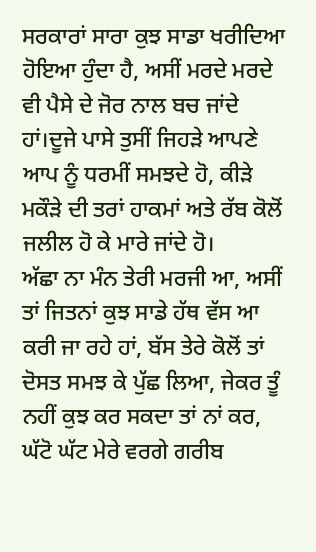ਸਰਕਾਰਾਂ ਸਾਰਾ ਕੁਝ ਸਾਡਾ ਖਰੀਦਿਆ ਹੋਇਆ ਹੁੰਦਾ ਹੈ, ਅਸੀਂ ਮਰਦੇ ਮਰਦੇ ਵੀ ਪੈਸੇ ਦੇ ਜੋਰ ਨਾਲ ਬਚ ਜਾਂਦੇ ਹਾਂ।ਦੂਜੇ ਪਾਸੇ ਤੁਸੀਂ ਜਿਹੜੇ ਆਪਣੇ ਆਪ ਨੂੰ ਧਰਮੀਂ ਸਮਝਦੇ ਹੋ, ਕੀੜੇ ਮਕੌੜੇ ਦੀ ਤਰਾਂ ਹਾਕਮਾਂ ਅਤੇ ਰੱਬ ਕੋਲੋਂ ਜਲੀਲ ਹੋ ਕੇ ਮਾਰੇ ਜਾਂਦੇ ਹੋ।
ਅੱਛਾ ਨਾ ਮੰਨ ਤੇਰੀ ਮਰਜੀ ਆ, ਅਸੀਂ ਤਾਂ ਜਿਤਨਾਂ ਕੁਝ ਸਾਡੇ ਹੱਥ ਵੱਸ ਆ ਕਰੀ ਜਾ ਰਹੇ ਹਾਂ, ਬੱਸ ਤੇਰੇ ਕੋਲੋਂ ਤਾਂ ਦੋਸਤ ਸਮਝ ਕੇ ਪੁੱਛ ਲਿਆ, ਜੇਕਰ ਤੂੰ ਨਹੀਂ ਕੁਝ ਕਰ ਸਕਦਾ ਤਾਂ ਨਾਂ ਕਰ, ਘੱਟੋ ਘੱਟ ਮੇਰੇ ਵਰਗੇ ਗਰੀਬ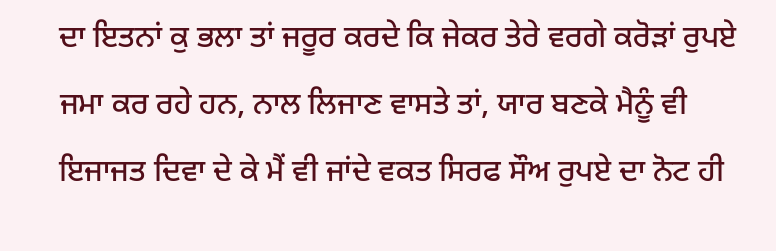ਦਾ ਇਤਨਾਂ ਕੁ ਭਲਾ ਤਾਂ ਜਰੂਰ ਕਰਦੇ ਕਿ ਜੇਕਰ ਤੇਰੇ ਵਰਗੇ ਕਰੋੜਾਂ ਰੁਪਏ ਜਮਾ ਕਰ ਰਹੇ ਹਨ, ਨਾਲ ਲਿਜਾਣ ਵਾਸਤੇ ਤਾਂ, ਯਾਰ ਬਣਕੇ ਮੈਨੂੰ ਵੀ ਇਜਾਜਤ ਦਿਵਾ ਦੇ ਕੇ ਮੈਂ ਵੀ ਜਾਂਦੇ ਵਕਤ ਸਿਰਫ ਸੌਅ ਰੁਪਏ ਦਾ ਨੋਟ ਹੀ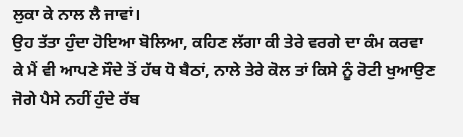ਲੁਕਾ ਕੇ ਨਾਲ ਲੈ ਜਾਵਾਂ।
ਉਹ ਤੱਤਾ ਹੁੰਦਾ ਹੋਇਆ ਬੋਲਿਆ, ਕਹਿਣ ਲੱਗਾ ਕੀ ਤੇਰੇ ਵਰਗੇ ਦਾ ਕੰਮ ਕਰਵਾ ਕੇ ਮੈਂ ਵੀ ਆਪਣੇ ਸੌਦੇ ਤੋਂ ਹੱਥ ਧੋ ਬੈਠਾਂ, ਨਾਲੇ ਤੇਰੇ ਕੋਲ ਤਾਂ ਕਿਸੇ ਨੂੰ ਰੋਟੀ ਖੁਆਉਣ ਜੋਗੇ ਪੈਸੇ ਨਹੀਂ ਹੁੰਦੇ ਰੱਬ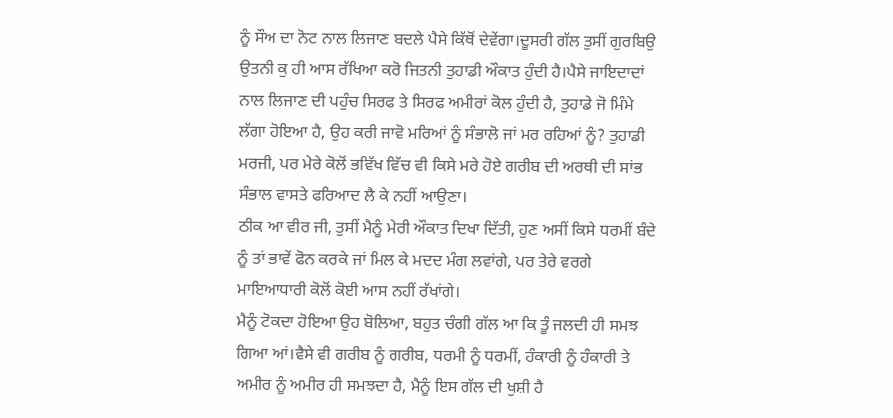ਨੂੰ ਸੌਅ ਦਾ ਨੋਟ ਨਾਲ ਲਿਜਾਣ ਬਦਲੇ ਪੈਸੇ ਕਿੱਥੋਂ ਦੇਵੇਂਗਾ।ਦੂਸਰੀ ਗੱਲ ਤੁਸੀਂ ਗੁਰਬਿਉ ਉਤਨੀ ਕੁ ਹੀ ਆਸ ਰੱਖਿਆ ਕਰੋ ਜਿਤਨੀ ਤੁਹਾਡੀ ਔਕਾਤ ਹੁੰਦੀ ਹੈ।ਪੈਸੇ ਜਾਇਦਾਦਾਂ ਨਾਲ ਲਿਜਾਣ ਦੀ ਪਹੁੰਚ ਸਿਰਫ ਤੇ ਸਿਰਫ ਅਮੀਰਾਂ ਕੋਲ ਹੁੰਦੀ ਹੈ, ਤੁਹਾਡੇ ਜੋ ਮਿੰਮੇ ਲੱਗਾ ਹੋਇਆ ਹੈ, ਉਹ ਕਰੀ ਜਾਵੋ ਮਰਿਆਂ ਨੂੰ ਸੰਭਾਲੋ ਜਾਂ ਮਰ ਰਹਿਆਂ ਨੂੰ? ਤੁਹਾਡੀ ਮਰਜੀ, ਪਰ ਮੇਰੇ ਕੋਲੋਂ ਭਵਿੱਖ ਵਿੱਚ ਵੀ ਕਿਸੇ ਮਰੇ ਹੋਏ ਗਰੀਬ ਦੀ ਅਰਥੀ ਦੀ ਸਾਂਭ ਸੰਭਾਲ ਵਾਸਤੇ ਫਰਿਆਦ ਲੈ ਕੇ ਨਹੀਂ ਆਉਣਾ।
ਠੀਕ ਆ ਵੀਰ ਜੀ, ਤੁਸੀਂ ਮੈਨੂੰ ਮੇਰੀ ਔਕਾਤ ਦਿਖਾ ਦਿੱਤੀ, ਹੁਣ ਅਸੀਂ ਕਿਸੇ ਧਰਮੀਂ ਬੰਦੇ ਨੂੰ ਤਾਂ ਭਾਵੇਂ ਫੋਨ ਕਰਕੇ ਜਾਂ ਮਿਲ ਕੇ ਮਦਦ ਮੰਗ ਲਵਾਂਗੇ, ਪਰ ਤੇਰੇ ਵਰਗੇ ਮਾਇਆਧਾਰੀ ਕੋਲੋਂ ਕੋਈ ਆਸ ਨਹੀਂ ਰੱਖਾਂਗੇ।
ਮੈਨੂੰ ਟੋਕਦਾ ਹੋਇਆ ਉਹ ਬੋਲਿਆ, ਬਹੁਤ ਚੰਗੀ ਗੱਲ ਆ ਕਿ ਤੂੰ ਜਲਦੀ ਹੀ ਸਮਝ ਗਿਆ ਆਂ।ਵੈਸੇ ਵੀ ਗਰੀਬ ਨੂੰ ਗਰੀਬ, ਧਰਮੀ ਨੂੰ ਧਰਮੀਂ, ਹੰਕਾਰੀ ਨੂੰ ਹੰਕਾਰੀ ਤੇ ਅਮੀਰ ਨੂੰ ਅਮੀਰ ਹੀ ਸਮਝਦਾ ਹੈ, ਮੈਨੂੰ ਇਸ ਗੱਲ ਦੀ ਖੁਸ਼ੀ ਹੈ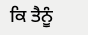ਕਿ ਤੈਨੂੰ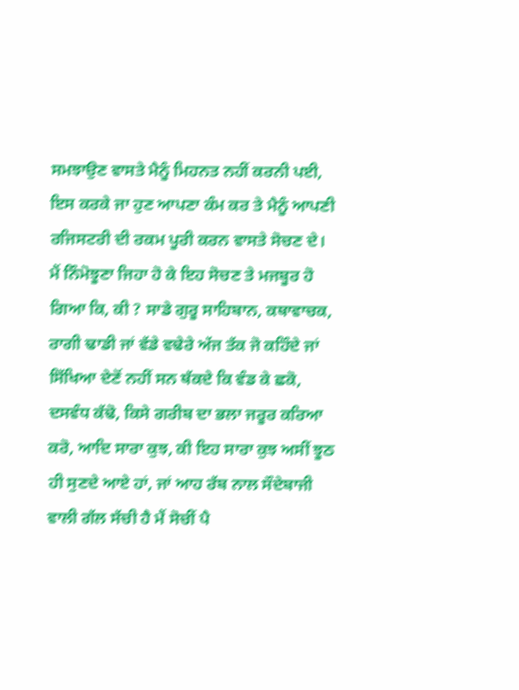ਸਮਝਾਉਣ ਵਾਸਤੇ ਮੈਨੂੰ ਮਿਹਨਤ ਨਹੀਂ ਕਰਨੀ ਪਈ, ਇਸ ਕਰਕੇ ਜਾ ਹੁਣ ਆਪਣਾ ਕੰਮ ਕਰ ਤੇ ਮੈਨੂੰ ਆਪਣੀ ਰਜਿਸਟਰੀ ਦੀ ਰਕਮ ਪੂਰੀ ਕਰਨ ਵਾਸਤੇ ਸੋਚਣ ਦੇ।
ਮੈਂ ਨਿੰਮੋਝੂਣਾ ਜਿਹਾ ਹੋ ਕੇ ਇਹ ਸੋਚਣ ਤੇ ਮਜਬੂਰ ਹੋ ਗਿਆ ਕਿ, ਕੀ ? ਸਾਡੇ ਗੁਰੂ ਸਾਹਿਬਾਨ, ਕਥਾਵਾਚਕ, ਰਾਗੀ ਢਾਡੀ ਜਾਂ ਵੱਡੇ ਵਢੇਰੇ ਅੱਜ ਤੱਕ ਜੋ ਕਹਿੰਦੇ ਜਾਂ ਸਿੱਖਿਆ ਦੇਣੋਂ ਨਹੀਂ ਸਨ ਥੱਕਦੇ ਕਿ ਵੰਡ ਕੇ ਛਕੋ, ਦਸਵੰਧ ਕੱਢੋ, ਕਿਸੇ ਗਰੀਬ ਦਾ ਭਲਾ ਜਰੂਰ ਕਰਿਆ ਕਰੋ, ਆਦਿ ਸਾਰਾ ਕੁਝ, ਕੀ ਇਹ ਸਾਰਾ ਕੁਝ ਅਸੀਂ ਝੂਠ ਹੀ ਸੁਣਦੇ ਆਏ ਹਾਂ, ਜਾਂ ਆਹ ਰੱਬ ਨਾਲ ਸੌਦੇਬਾਜੀ ਵਾਲੀ ਗੱਲ ਸੱਚੀ ਹੈ ਮੈਂ ਸੋਚੀਂ ਪੈ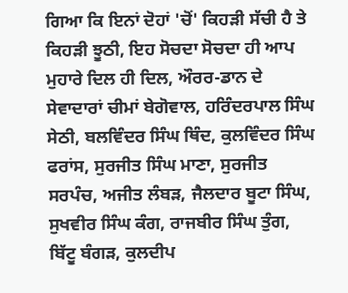ਗਿਆ ਕਿ ਇਨਾਂ ਦੋਹਾਂ 'ਚੋਂ' ਕਿਹੜੀ ਸੱਚੀ ਹੈ ਤੇ ਕਿਹੜੀ ਝੂਠੀ, ਇਹ ਸੋਚਦਾ ਸੋਚਦਾ ਹੀ ਆਪ ਮੁਹਾਰੇ ਦਿਲ ਹੀ ਦਿਲ, ਔਰਰ-ਡਾਨ ਦੇ ਸੇਵਾਦਾਰਾਂ ਚੀਮਾਂ ਬੇਗੋਵਾਲ, ਹਰਿੰਦਰਪਾਲ ਸਿੰਘ ਸੇਠੀ, ਬਲਵਿੰਦਰ ਸਿੰਘ ਥਿੰਦ, ਕੁਲਵਿੰਦਰ ਸਿੰਘ ਫਰਾਂਸ, ਸੁਰਜੀਤ ਸਿੰਘ ਮਾਣਾ, ਸੁਰਜੀਤ ਸਰਪੰਚ, ਅਜੀਤ ਲੰਬੜ, ਜੈਲਦਾਰ ਬੂਟਾ ਸਿੰਘ, ਸੁਖਵੀਰ ਸਿੰਘ ਕੰਗ, ਰਾਜਬੀਰ ਸਿੰਘ ਤੁੰਗ, ਬਿੱਟੂ ਬੰਗੜ, ਕੁਲਦੀਪ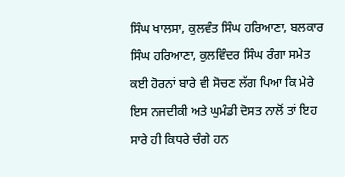ਸਿੰਘ ਖਾਲਸਾ, ਕੁਲਵੰਤ ਸਿੰਘ ਹਰਿਆਣਾ, ਬਲਕਾਰ ਸਿੰਘ ਹਰਿਆਣਾ, ਕੁਲਵਿੰਦਰ ਸਿੰਘ ਰੰਗਾ ਸਮੇਤ ਕਈ ਹੋਰਨਾਂ ਬਾਰੇ ਵੀ ਸੋਚਣ ਲੱਗ ਪਿਆ ਕਿ ਮੇਰੇ ਇਸ ਨਜਦੀਕੀ ਅਤੇ ਘੁਮੰਡੀ ਦੋਸਤ ਨਾਲੋਂ ਤਾਂ ਇਹ ਸਾਰੇ ਹੀ ਕਿਧਰੇ ਚੰਗੇ ਹਨ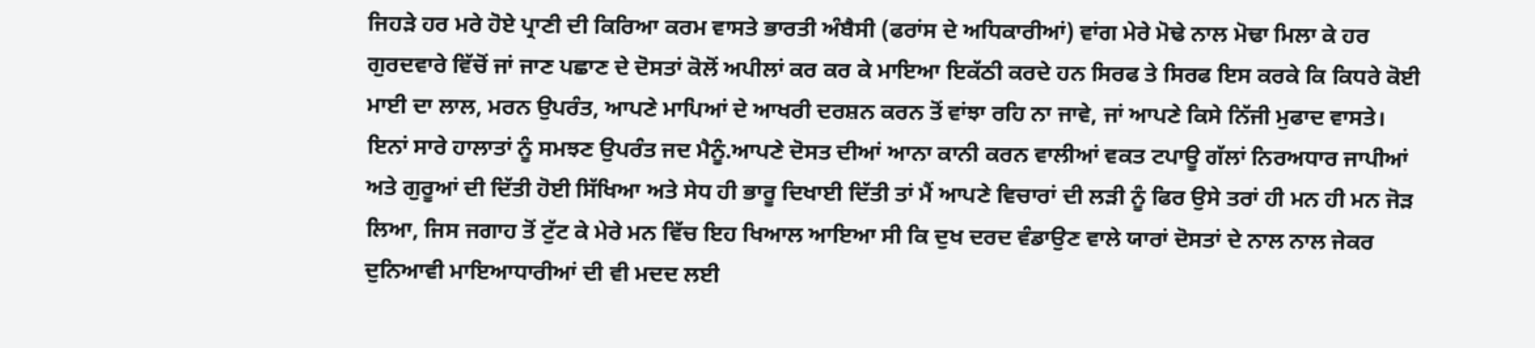ਜਿਹੜੇ ਹਰ ਮਰੇ ਹੋਏ ਪ੍ਰਾਣੀ ਦੀ ਕਿਰਿਆ ਕਰਮ ਵਾਸਤੇ ਭਾਰਤੀ ਅੰਬੈਸੀ (ਫਰਾਂਸ ਦੇ ਅਧਿਕਾਰੀਆਂ) ਵਾਂਗ ਮੇਰੇ ਮੋਢੇ ਨਾਲ ਮੋਢਾ ਮਿਲਾ ਕੇ ਹਰ ਗੁਰਦਵਾਰੇ ਵਿੱਚੋਂ ਜਾਂ ਜਾਣ ਪਛਾਣ ਦੇ ਦੋਸਤਾਂ ਕੋਲੋਂ ਅਪੀਲਾਂ ਕਰ ਕਰ ਕੇ ਮਾਇਆ ਇਕੱਠੀ ਕਰਦੇ ਹਨ ਸਿਰਫ ਤੇ ਸਿਰਫ ਇਸ ਕਰਕੇ ਕਿ ਕਿਧਰੇ ਕੋਈ ਮਾਈ ਦਾ ਲਾਲ, ਮਰਨ ਉਪਰੰਤ, ਆਪਣੇ ਮਾਪਿਆਂ ਦੇ ਆਖਰੀ ਦਰਸ਼ਨ ਕਰਨ ਤੋਂ ਵਾਂਝਾ ਰਹਿ ਨਾ ਜਾਵੇ, ਜਾਂ ਆਪਣੇ ਕਿਸੇ ਨਿੱਜੀ ਮੁਫਾਦ ਵਾਸਤੇ।
ਇਨਾਂ ਸਾਰੇ ਹਾਲਾਤਾਂ ਨੂੰ ਸਮਝਣ ਉਪਰੰਤ ਜਦ ਮੈਨੂੰ.ਆਪਣੇ ਦੋਸਤ ਦੀਆਂ ਆਨਾ ਕਾਨੀ ਕਰਨ ਵਾਲੀਆਂ ਵਕਤ ਟਪਾਊ ਗੱਲਾਂ ਨਿਰਅਧਾਰ ਜਾਪੀਆਂ ਅਤੇ ਗੁਰੂਆਂ ਦੀ ਦਿੱਤੀ ਹੋਈ ਸਿੱਖਿਆ ਅਤੇ ਸੇਧ ਹੀ ਭਾਰੂ ਦਿਖਾਈ ਦਿੱਤੀ ਤਾਂ ਮੈਂ ਆਪਣੇ ਵਿਚਾਰਾਂ ਦੀ ਲੜੀ ਨੂੰ ਫਿਰ ਉਸੇ ਤਰਾਂ ਹੀ ਮਨ ਹੀ ਮਨ ਜੋੜ ਲਿਆ, ਜਿਸ ਜਗਾਹ ਤੋਂ ਟੁੱਟ ਕੇ ਮੇਰੇ ਮਨ ਵਿੱਚ ਇਹ ਖਿਆਲ ਆਇਆ ਸੀ ਕਿ ਦੁਖ ਦਰਦ ਵੰਡਾਉਣ ਵਾਲੇ ਯਾਰਾਂ ਦੋਸਤਾਂ ਦੇ ਨਾਲ ਨਾਲ ਜੇਕਰ ਦੁਨਿਆਵੀ ਮਾਇਆਧਾਰੀਆਂ ਦੀ ਵੀ ਮਦਦ ਲਈ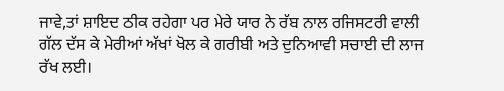ਜਾਵੇ,ਤਾਂ ਸ਼ਾਇਦ ਠੀਕ ਰਹੇਗਾ ਪਰ ਮੇਰੇ ਯਾਰ ਨੇ ਰੱਬ ਨਾਲ ਰਜਿਸਟਰੀ ਵਾਲੀ ਗੱਲ ਦੱਸ ਕੇ ਮੇਰੀਆਂ ਅੱਖਾਂ ਖੋਲ ਕੇ ਗਰੀਬੀ ਅਤੇ ਦੁਨਿਆਵੀ ਸਚਾਈ ਦੀ ਲਾਜ ਰੱਖ ਲਈ।